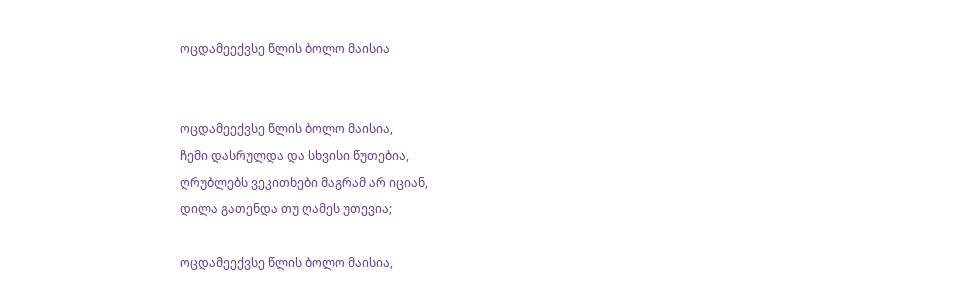ოცდამეექვსე წლის ბოლო მაისია


ოცდამეექვსე წლის ბოლო მაისია,
ჩემი დასრულდა და სხვისი წუთებია,
ღრუბლებს ვეკითხები მაგრამ არ იციან,
დილა გათენდა თუ ღამეს უთევია;

ოცდამეექვსე წლის ბოლო მაისია,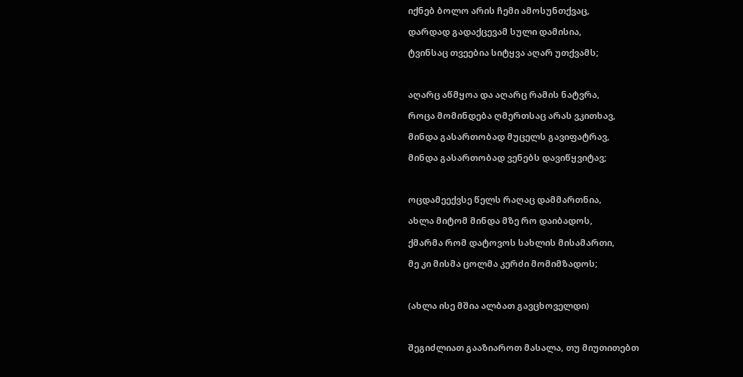იქნებ ბოლო არის ჩემი ამოსუნთქვაც,
დარდად გადაქცევამ სული დამისია,
ტვინსაც თვეებია სიტყვა აღარ უთქვამს;

აღარც აწმყოა და აღარც რამის ნატვრა,
როცა მომინდება ღმერთსაც არას ვკითხავ,
მინდა გასართობად მუცელს გავიფატრავ,
მინდა გასართობად ვენებს დავიწყვიტავ;

ოცდამეექვსე წელს რაღაც დამმართნია,
ახლა მიტომ მინდა მზე რო დაიბადოს,
ქმარმა რომ დატოვოს სახლის მისამართი,
მე კი მისმა ცოლმა კერძი მომიმზადოს;

(ახლა ისე მშია ალბათ გავცხოველდი)

შეგიძლიათ გააზიაროთ მასალა, თუ მიუთითებთ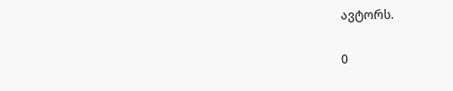ავტორს.

0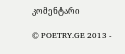კომენტარი

© POETRY.GE 2013 -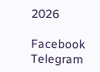2026

Facebook Telegram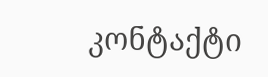კონტაქტი